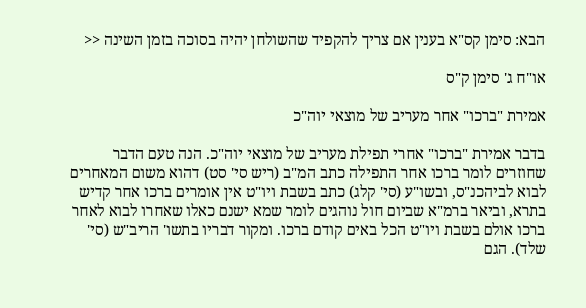הבא: סימן קס"א בענין אם צריך להקפיד שהשולחן יהיה בסוכה בזמן השינה <<

או"ח ג' סימן ק"ס

אמירת "ברכו" אחר מעריב של מוצאי יוה"כ

בדבר אמירת "ברכו" אחרי תפילת מעריב של מוצאי יוה"כ. הנה טעם הדבר שחוזרים לומר ברכו אחר התפילה כתב המ"ב (ריש סי' סט) דהוא משום המאחרים לבוא לביהכנ"ס, ובשו"ע (סי' קלג) כתב בשבת ויו"ט אין אומרים ברכו אחר קדיש בתרא, וביאר ברמ"א שביום חול נוהגים לומר שמא ישנם כאלו שאחרו לבוא לאחר ברכו אולם בשבת ויו"ט הכל באים קודם ברכו. ומקור דבריו בתשו' הריב"ש (סי' שלד). הגם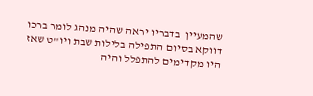שהמעיין  בדבריו יראה שהיה מנהג לומר ברכו דווקא בסיום התפילה בלילות שבת ויו"ט שאז היו מקדימים להתפלל והיה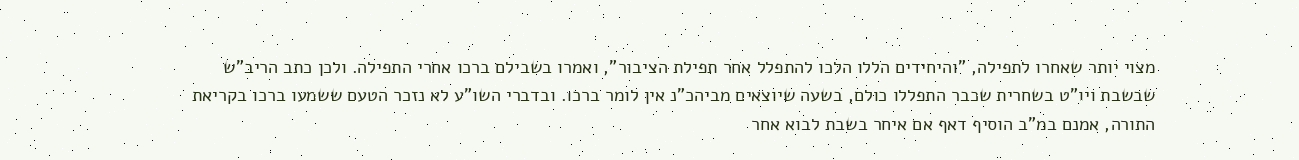מצוי יותר שאחרו לתפילה, "והיחידים הללו הלכו להתפלל אחר תפילת הציבור", ואמרו בשבילם ברכו אחרי התפילה. ולכן כתב הריב"ש שבשבת ויו"ט בשחרית שכבר התפללו כולם, בשעה שיוצאים מביהכ"נ אין לומר ברכו. ובדברי השו"ע לא נזכר הטעם ששמעו ברכו בקריאת התורה, אמנם במ"ב הוסיף דאף אם איחר בשבת לבוא אחר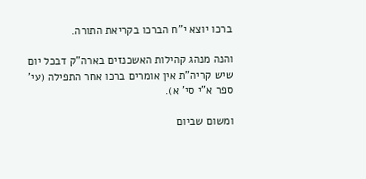ברכו יוצא י"ח הברכו בקריאת התורה.

והנה מנהג קהילות האשכנזים בארה"ק דבכל יום שיש קריה"ת אין אומרים ברכו אחר התפילה (עי' ספר א"י סי' א).

ומשום שביום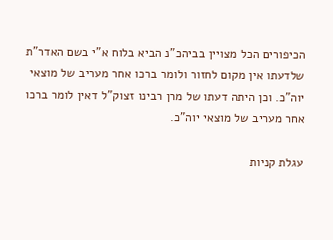הכיפורים הכל מצויין בביהכ"נ הביא בלוח א"י בשם האדר"ת שלדעתו אין מקום לחזור ולומר ברכו אחר מעריב של מוצאי יוה"כ. וכן היתה דעתו של מרן רבינו זצוק"ל דאין לומר ברכו אחר מעריב של מוצאי יוה"כ.

עגלת קניות